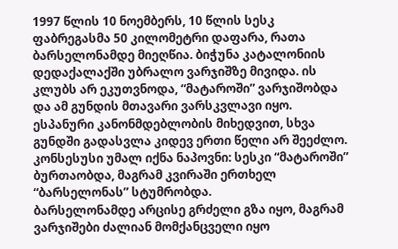1997 წლის 10 ნოემბერს, 10 წლის სესკ ფაბრეგასმა 50 კილომეტრი დაფარა, რათა ბარსელონამდე მიეღწია. ბიჭუნა კატალონიის დედაქალაქში უბრალო ვარჯიშზე მივიდა. ის კლუბს არ ეკუთვნოდა, “მატაროში” ვარჯიშობდა და ამ გუნდის მთავარი ვარსკვლავი იყო. ესპანური კანონმდებლობის მიხედვით, სხვა გუნდში გადასვლა კიდევ ერთი წელი არ შეეძლო. კონსესუსი უმალ იქნა ნაპოვნი: სესკი “მატაროში” ბურთაობდა, მაგრამ კვირაში ერთხელ “ბარსელონას” სტუმრობდა.
ბარსელონამდე არცისე გრძელი გზა იყო, მაგრამ ვარჯიშები ძალიან მომქანცველი იყო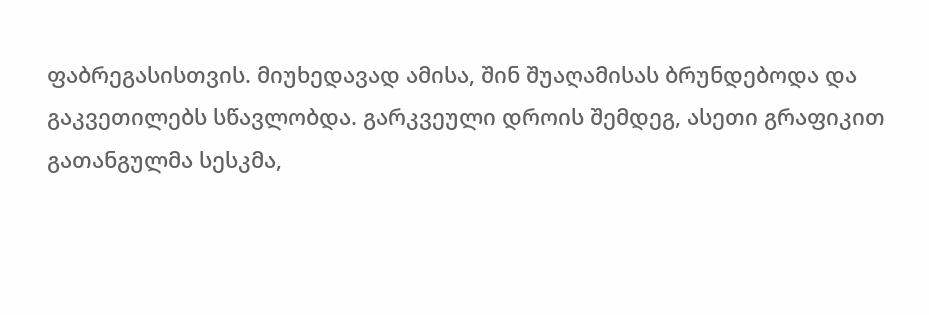ფაბრეგასისთვის. მიუხედავად ამისა, შინ შუაღამისას ბრუნდებოდა და გაკვეთილებს სწავლობდა. გარკვეული დროის შემდეგ, ასეთი გრაფიკით გათანგულმა სესკმა,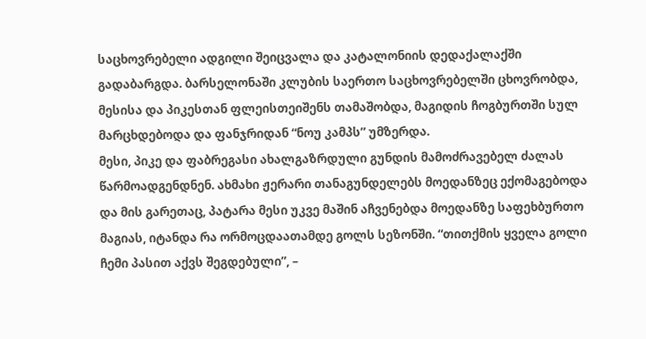საცხოვრებელი ადგილი შეიცვალა და კატალონიის დედაქალაქში გადაბარგდა. ბარსელონაში კლუბის საერთო საცხოვრებელში ცხოვრობდა, მესისა და პიკესთან ფლეისთეიშენს თამაშობდა, მაგიდის ჩოგბურთში სულ მარცხდებოდა და ფანჯრიდან “ნოუ კამპს” უმზერდა.
მესი, პიკე და ფაბრეგასი ახალგაზრდული გუნდის მამოძრავებელ ძალას წარმოადგენდნენ. ახმახი ჟერარი თანაგუნდელებს მოედანზეც ექომაგებოდა და მის გარეთაც, პატარა მესი უკვე მაშინ აჩვენებდა მოედანზე საფეხბურთო მაგიას, იტანდა რა ორმოცდაათამდე გოლს სეზონში. “თითქმის ყველა გოლი ჩემი პასით აქვს შეგდებული”, –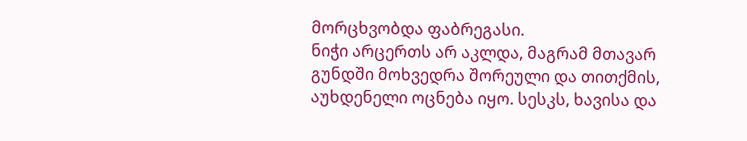მორცხვობდა ფაბრეგასი.
ნიჭი არცერთს არ აკლდა, მაგრამ მთავარ გუნდში მოხვედრა შორეული და თითქმის, აუხდენელი ოცნება იყო. სესკს, ხავისა და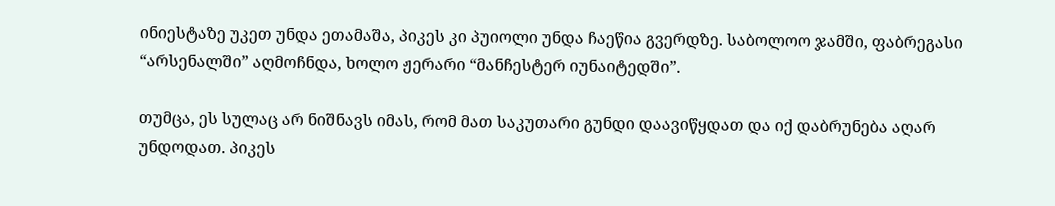ინიესტაზე უკეთ უნდა ეთამაშა, პიკეს კი პუიოლი უნდა ჩაეწია გვერდზე. საბოლოო ჯამში, ფაბრეგასი “არსენალში” აღმოჩნდა, ხოლო ჟერარი “მანჩესტერ იუნაიტედში”.

თუმცა, ეს სულაც არ ნიშნავს იმას, რომ მათ საკუთარი გუნდი დაავიწყდათ და იქ დაბრუნება აღარ უნდოდათ. პიკეს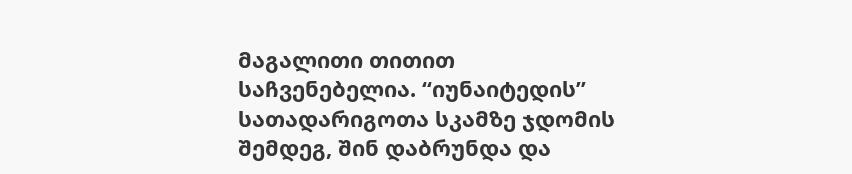მაგალითი თითით საჩვენებელია. “იუნაიტედის” სათადარიგოთა სკამზე ჯდომის შემდეგ, შინ დაბრუნდა და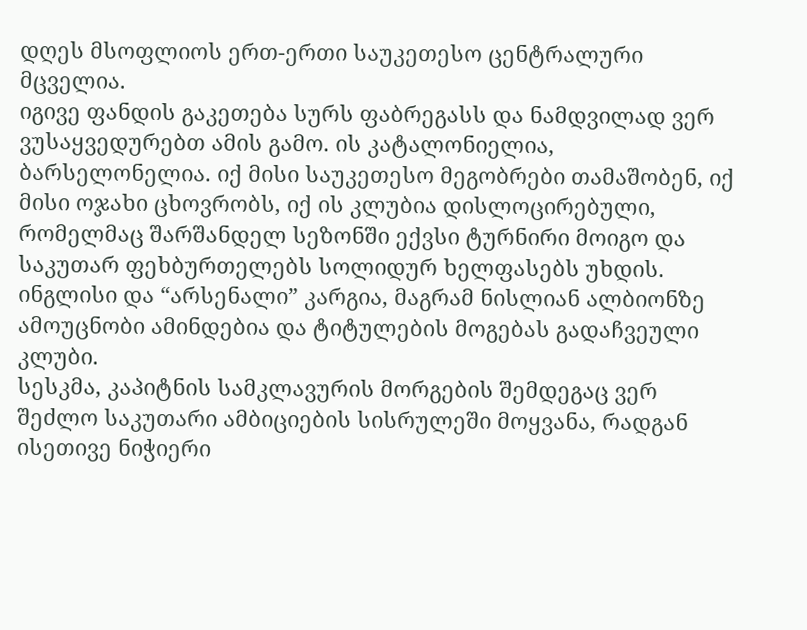დღეს მსოფლიოს ერთ-ერთი საუკეთესო ცენტრალური მცველია.
იგივე ფანდის გაკეთება სურს ფაბრეგასს და ნამდვილად ვერ ვუსაყვედურებთ ამის გამო. ის კატალონიელია, ბარსელონელია. იქ მისი საუკეთესო მეგობრები თამაშობენ, იქ მისი ოჯახი ცხოვრობს, იქ ის კლუბია დისლოცირებული, რომელმაც შარშანდელ სეზონში ექვსი ტურნირი მოიგო და საკუთარ ფეხბურთელებს სოლიდურ ხელფასებს უხდის. ინგლისი და “არსენალი” კარგია, მაგრამ ნისლიან ალბიონზე ამოუცნობი ამინდებია და ტიტულების მოგებას გადაჩვეული კლუბი.
სესკმა, კაპიტნის სამკლავურის მორგების შემდეგაც ვერ შეძლო საკუთარი ამბიციების სისრულეში მოყვანა, რადგან ისეთივე ნიჭიერი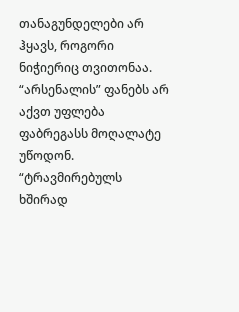თანაგუნდელები არ ჰყავს, როგორი ნიჭიერიც თვითონაა. “არსენალის” ფანებს არ აქვთ უფლება ფაბრეგასს მოღალატე უწოდონ. “ტრავმირებულს ხშირად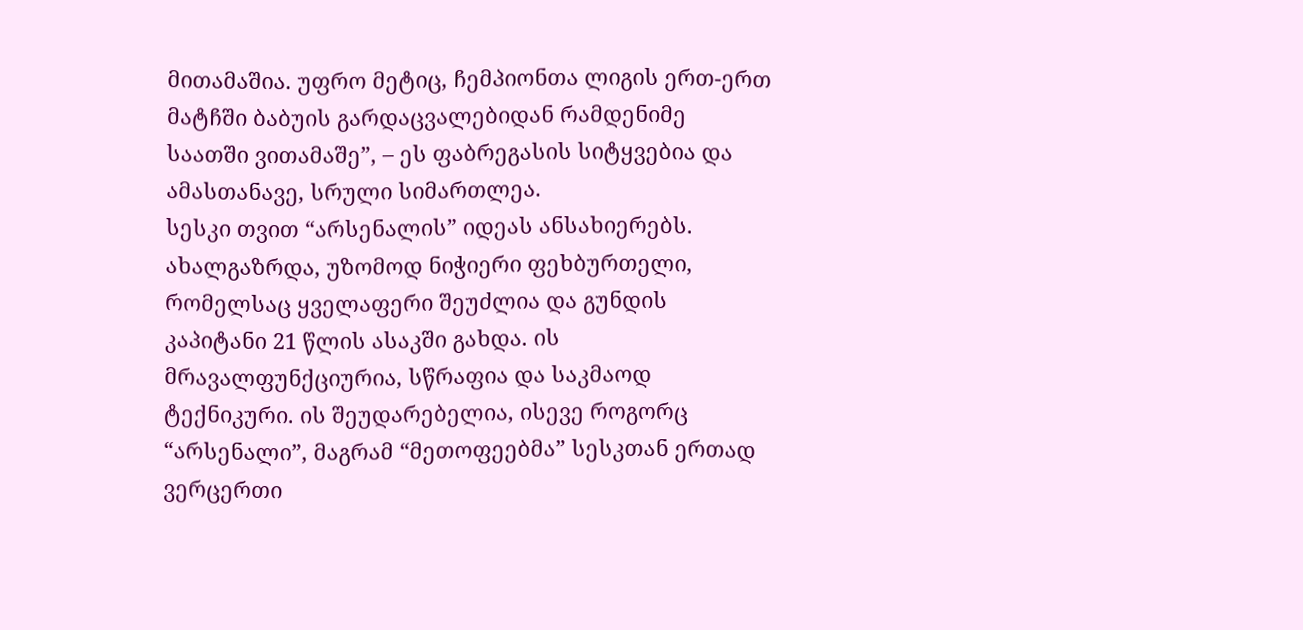მითამაშია. უფრო მეტიც, ჩემპიონთა ლიგის ერთ-ერთ მატჩში ბაბუის გარდაცვალებიდან რამდენიმე საათში ვითამაშე”, – ეს ფაბრეგასის სიტყვებია და ამასთანავე, სრული სიმართლეა.
სესკი თვით “არსენალის” იდეას ანსახიერებს. ახალგაზრდა, უზომოდ ნიჭიერი ფეხბურთელი, რომელსაც ყველაფერი შეუძლია და გუნდის კაპიტანი 21 წლის ასაკში გახდა. ის მრავალფუნქციურია, სწრაფია და საკმაოდ ტექნიკური. ის შეუდარებელია, ისევე როგორც “არსენალი”, მაგრამ “მეთოფეებმა” სესკთან ერთად ვერცერთი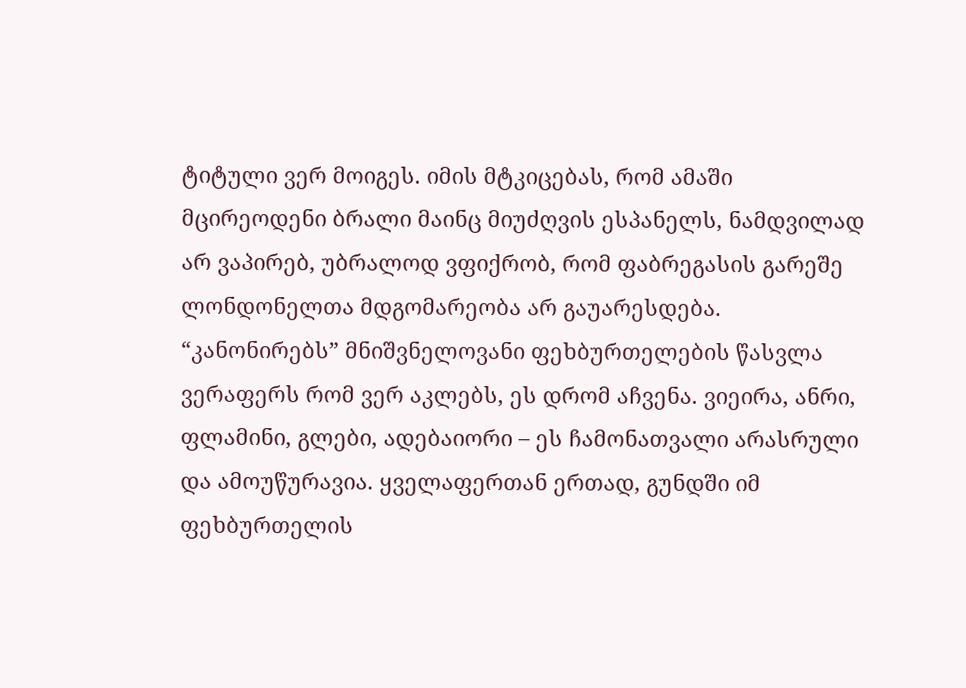ტიტული ვერ მოიგეს. იმის მტკიცებას, რომ ამაში მცირეოდენი ბრალი მაინც მიუძღვის ესპანელს, ნამდვილად არ ვაპირებ, უბრალოდ ვფიქრობ, რომ ფაბრეგასის გარეშე ლონდონელთა მდგომარეობა არ გაუარესდება.
“კანონირებს” მნიშვნელოვანი ფეხბურთელების წასვლა ვერაფერს რომ ვერ აკლებს, ეს დრომ აჩვენა. ვიეირა, ანრი, ფლამინი, გლები, ადებაიორი – ეს ჩამონათვალი არასრული და ამოუწურავია. ყველაფერთან ერთად, გუნდში იმ ფეხბურთელის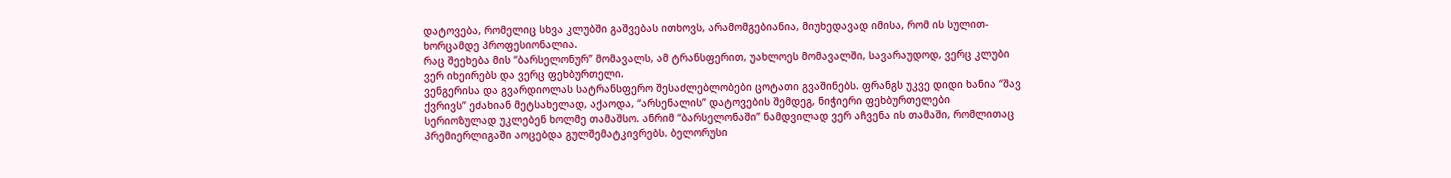დატოვება, რომელიც სხვა კლუბში გაშვებას ითხოვს, არამომგებიანია, მიუხედავად იმისა, რომ ის სულით-ხორცამდე პროფესიონალია.
რაც შეეხება მის “ბარსელონურ” მომავალს, ამ ტრანსფერით, უახლოეს მომავალში, სავარაუდოდ, ვერც კლუბი ვერ იხეირებს და ვერც ფეხბურთელი.
ვენგერისა და გვარდიოლას სატრანსფერო შესაძლებლობები ცოტათი გვაშინებს. ფრანგს უკვე დიდი ხანია “შავ ქვრივს” ეძახიან მეტსახელად, აქაოდა, “არსენალის” დატოვების შემდეგ, ნიჭიერი ფეხბურთელები სერიოზულად უკლებენ ხოლმე თამაშსო. ანრიმ “ბარსელონაში” ნამდვილად ვერ აჩვენა ის თამაში, რომლითაც პრემიერლიგაში აოცებდა გულშემატკივრებს. ბელორუსი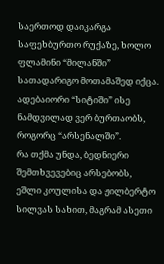საერთოდ დაიკარგა საფეხბურთო რუქაზე, ხოლო ფლამინი “მილანში” სათადარიგო მოთამაშედ იქცა. ადებაიორი “სიტიში” ისე ნამდვილად ვერ ბურთაობს, როგორც “არსენალში”.
რა თქმა უნდა, ბედნიერი შემთხვევებიც არსებობს, ეშლი კოულისა და ჟილბერტო სილვას სახით, მაგრამ ასეთი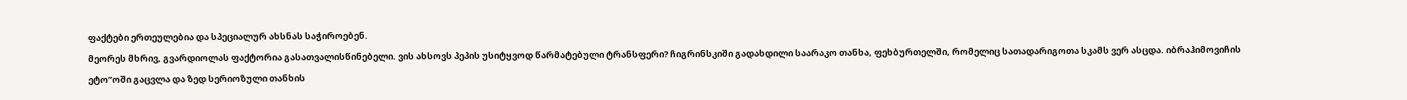ფაქტები ერთეულებია და სპეციალურ ახსნას საჭიროებენ.
მეორეს მხრივ, გვარდიოლას ფაქტორია გასათვალისწინებელი. ვის ახსოვს პეპის უსიტყვოდ წარმატებული ტრანსფერი? ჩიგრინსკიში გადახდილი საარაკო თანხა, ფეხბურთელში, რომელიც სათადარიგოთა სკამს ვერ ასცდა. იბრაჰიმოვიჩის ეტო”ოში გაცვლა და ზედ სერიოზული თანხის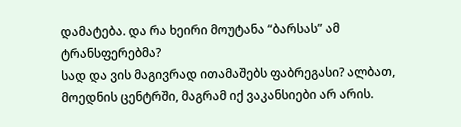დამატება. და რა ხეირი მოუტანა “ბარსას” ამ ტრანსფერებმა?
სად და ვის მაგივრად ითამაშებს ფაბრეგასი? ალბათ, მოედნის ცენტრში, მაგრამ იქ ვაკანსიები არ არის.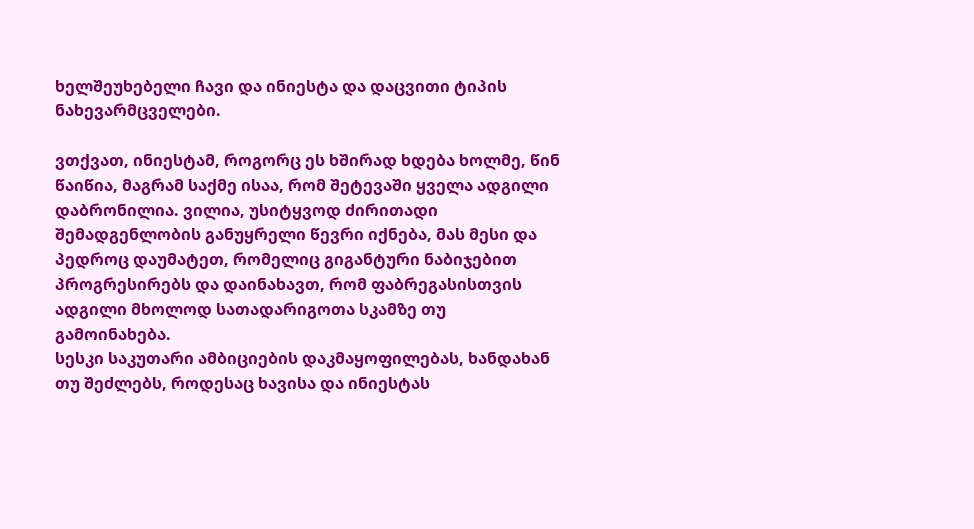ხელშეუხებელი ჩავი და ინიესტა და დაცვითი ტიპის ნახევარმცველები.

ვთქვათ, ინიესტამ, როგორც ეს ხშირად ხდება ხოლმე, წინ წაიწია, მაგრამ საქმე ისაა, რომ შეტევაში ყველა ადგილი დაბრონილია. ვილია, უსიტყვოდ ძირითადი შემადგენლობის განუყრელი წევრი იქნება, მას მესი და პედროც დაუმატეთ, რომელიც გიგანტური ნაბიჯებით პროგრესირებს და დაინახავთ, რომ ფაბრეგასისთვის ადგილი მხოლოდ სათადარიგოთა სკამზე თუ გამოინახება.
სესკი საკუთარი ამბიციების დაკმაყოფილებას, ხანდახან თუ შეძლებს, როდესაც ხავისა და ინიესტას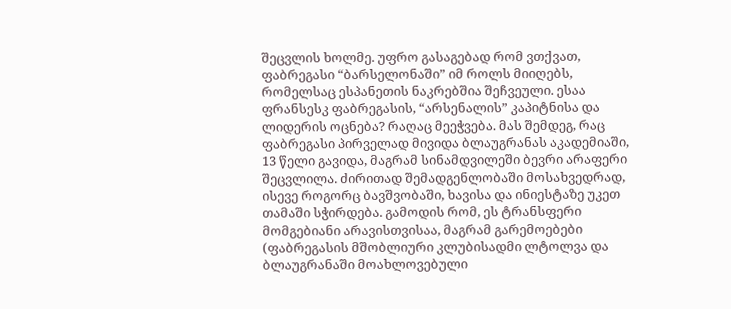შეცვლის ხოლმე. უფრო გასაგებად რომ ვთქვათ, ფაბრეგასი “ბარსელონაში” იმ როლს მიიღებს, რომელსაც ესპანეთის ნაკრებშია შეჩვეული. ესაა ფრანსესკ ფაბრეგასის, “არსენალის” კაპიტნისა და ლიდერის ოცნება? რაღაც მეეჭვება. მას შემდეგ, რაც ფაბრეგასი პირველად მივიდა ბლაუგრანას აკადემიაში, 13 წელი გავიდა, მაგრამ სინამდვილეში ბევრი არაფერი შეცვლილა. ძირითად შემადგენლობაში მოსახვედრად, ისევე როგორც ბავშვობაში, ხავისა და ინიესტაზე უკეთ თამაში სჭირდება. გამოდის რომ, ეს ტრანსფერი მომგებიანი არავისთვისაა, მაგრამ გარემოებები (ფაბრეგასის მშობლიური კლუბისადმი ლტოლვა და ბლაუგრანაში მოახლოვებული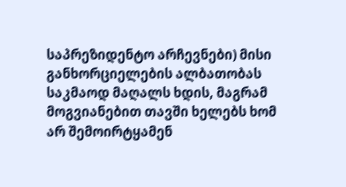საპრეზიდენტო არჩევნები) მისი განხორციელების ალბათობას საკმაოდ მაღალს ხდის, მაგრამ მოგვიანებით თავში ხელებს ხომ არ შემოირტყამენ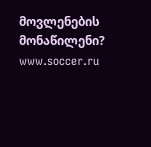მოვლენების მონაწილენი?
www.soccer.ru